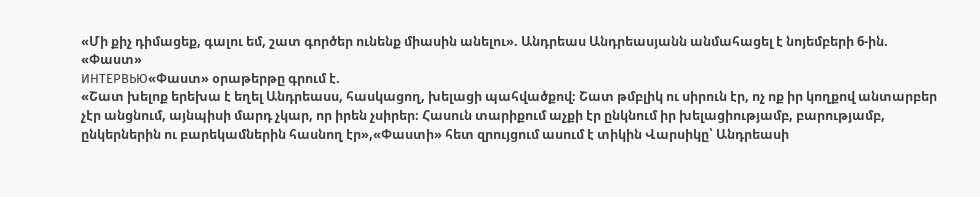«Մի քիչ դիմացեք, գալու եմ, շատ գործեր ունենք միասին անելու». Անդրեաս Անդրեասյանն անմահացել է նոյեմբերի 6-ին. «Փաստ»
ИНТЕРВЬЮ«Փաստ» օրաթերթը գրում է.
«Շատ խելոք երեխա է եղել Անդրեասս, հասկացող, խելացի պահվածքով։ Շատ թմբլիկ ու սիրուն էր, ոչ ոք իր կողքով անտարբեր չէր անցնում, այնպիսի մարդ չկար, որ իրեն չսիրեր։ Հասուն տարիքում աչքի էր ընկնում իր խելացիությամբ, բարությամբ, ընկերներին ու բարեկամներին հասնող էր»,«Փաստի» հետ զրույցում ասում է տիկին Վարսիկը՝ Անդրեասի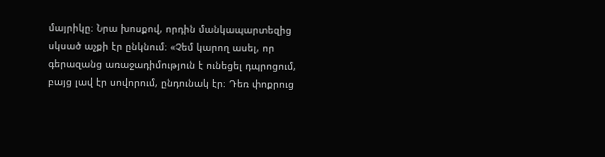մայրիկը։ Նրա խոսքով, որդին մանկապարտեզից սկսած աչքի էր ընկնում։ «Չեմ կարող ասել, որ գերազանց առաջադիմություն է ունեցել դպրոցում, բայց լավ էր սովորում, ընդունակ էր։ Դեռ փոքրուց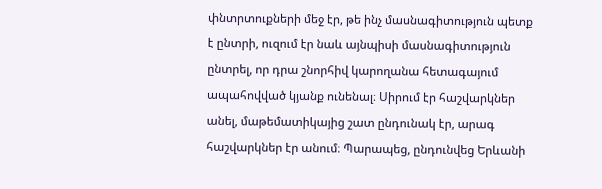փնտրտուքների մեջ էր, թե ինչ մասնագիտություն պետք է ընտրի, ուզում էր նաև այնպիսի մասնագիտություն ընտրել, որ դրա շնորհիվ կարողանա հետագայում ապահովված կյանք ունենալ։ Սիրում էր հաշվարկներ անել, մաթեմատիկայից շատ ընդունակ էր, արագ հաշվարկներ էր անում։ Պարապեց, ընդունվեց Երևանի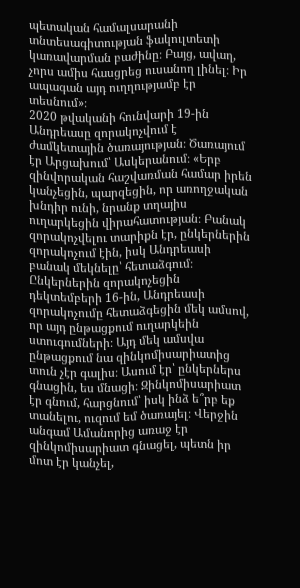պետական համալսարանի տնտեսագիտության ֆակուլտետի կառավարման բաժինը։ Բայց, ավաղ, չորս ամիս հասցրեց ուսանող լինել։ Իր ապագան այդ ուղղությամբ էր տեսնում»։
2020 թվականի հունվարի 19-ին Անդրեասը զորակոչվում է ժամկետային ծառայության։ Ծառայում էր Արցախում՝ Ասկերանում։ «Երբ զինվորական հաշվառման համար իրեն կանչեցին, պարզեցին, որ առողջական խնդիր ունի, նրանք տղայիս ուղարկեցին վիրահատության։ Բանակ զորակոչվելու տարիքն էր, ընկերներին զորակոչում էին, իսկ Անդրեասի բանակ մեկնելը՝ հետաձգում։ Ընկերներին զորակոչեցին դեկտեմբերի 16-ին, Անդրեասի զորակոչումը հետաձգեցին մեկ ամսով, որ այդ ընթացքում ուղարկեին ստուգումների։ Այդ մեկ ամսվա ընթացքում նա զինկոմիսարիատից տուն չէր գալիս։ Ասում էր՝ ընկերներս գնացին, ես մնացի։ Զինկոմիսարիատ էր գնում, հարցնում՝ իսկ ինձ ե՞րբ եք տանելու, ուզում եմ ծառայել։ Վերջին անգամ Ամանորից առաջ էր զինկոմիսարիատ գնացել, պետն իր մոտ էր կանչել,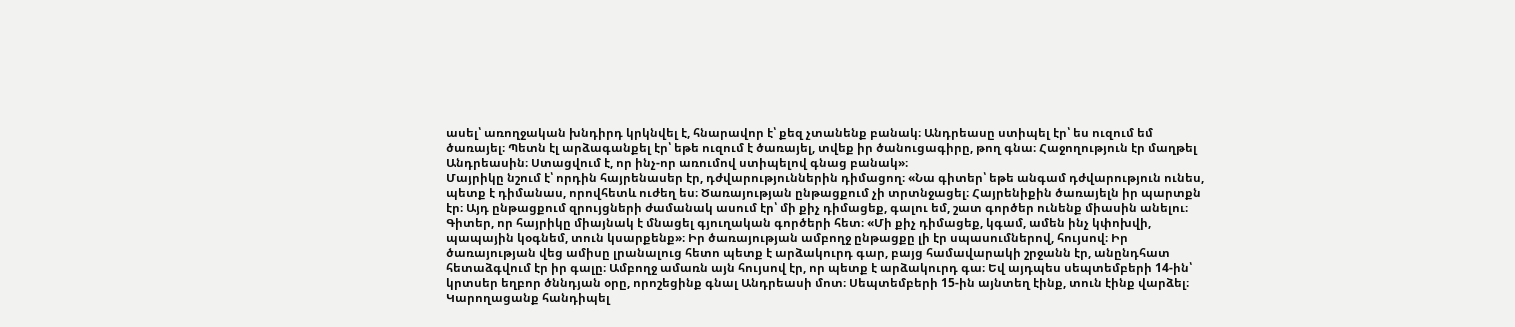ասել՝ առողջական խնդիրդ կրկնվել է, հնարավոր է՝ քեզ չտանենք բանակ։ Անդրեասը ստիպել էր՝ ես ուզում եմ ծառայել։ Պետն էլ արձագանքել էր՝ եթե ուզում է ծառայել, տվեք իր ծանուցագիրը, թող գնա։ Հաջողություն էր մաղթել Անդրեասին։ Ստացվում է, որ ինչ-որ առումով ստիպելով գնաց բանակ»։
Մայրիկը նշում է՝ որդին հայրենասեր էր, դժվարություններին դիմացող։ «Նա գիտեր՝ եթե անգամ դժվարություն ունես, պետք է դիմանաս, որովհետև ուժեղ ես։ Ծառայության ընթացքում չի տրտնջացել։ Հայրենիքին ծառայելն իր պարտքն էր։ Այդ ընթացքում զրույցների ժամանակ ասում էր՝ մի քիչ դիմացեք, գալու եմ, շատ գործեր ունենք միասին անելու։ Գիտեր, որ հայրիկը միայնակ է մնացել գյուղական գործերի հետ։ «Մի քիչ դիմացեք, կգամ, ամեն ինչ կփոխվի, պապային կօգնեմ, տուն կսարքենք»։ Իր ծառայության ամբողջ ընթացքը լի էր սպասումներով, հույսով։ Իր ծառայության վեց ամիսը լրանալուց հետո պետք է արձակուրդ գար, բայց համավարակի շրջանն էր, անընդհատ հետաձգվում էր իր գալը։ Ամբողջ ամառն այն հույսով էր, որ պետք է արձակուրդ գա։ Եվ այդպես սեպտեմբերի 14-ին՝ կրտսեր եղբոր ծննդյան օրը, որոշեցինք գնալ Անդրեասի մոտ։ Սեպտեմբերի 15-ին այնտեղ էինք, տուն էինք վարձել։ Կարողացանք հանդիպել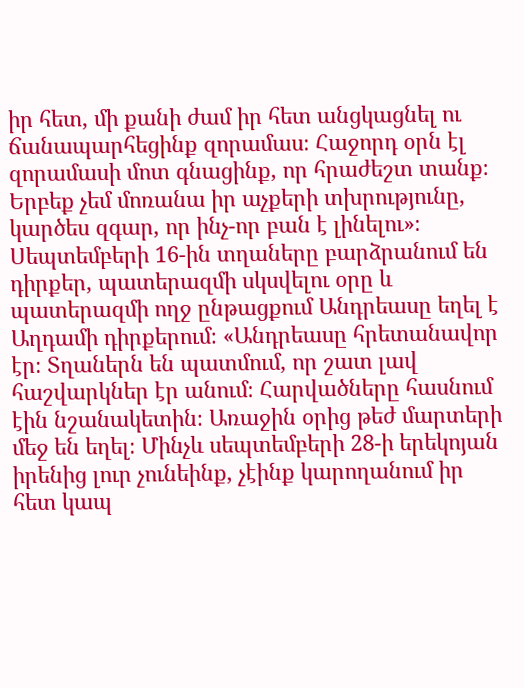իր հետ, մի քանի ժամ իր հետ անցկացնել ու ճանապարհեցինք զորամաս։ Հաջորդ օրն էլ զորամասի մոտ գնացինք, որ հրաժեշտ տանք։ Երբեք չեմ մոռանա իր աչքերի տխրությունը, կարծես զգար, որ ինչ-որ բան է լինելու»։
Սեպտեմբերի 16-ին տղաները բարձրանում են դիրքեր, պատերազմի սկսվելու օրը և պատերազմի ողջ ընթացքում Անդրեասը եղել է Աղդամի դիրքերում։ «Անդրեասը հրետանավոր էր։ Տղաներն են պատմում, որ շատ լավ հաշվարկներ էր անում։ Հարվածները հասնում էին նշանակետին։ Առաջին օրից թեժ մարտերի մեջ են եղել։ Մինչև սեպտեմբերի 28-ի երեկոյան իրենից լուր չունեինք, չէինք կարողանում իր հետ կապ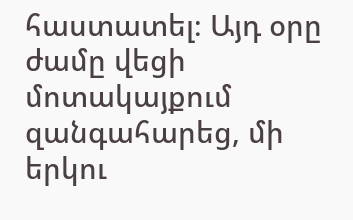հաստատել։ Այդ օրը ժամը վեցի մոտակայքում զանգահարեց, մի երկու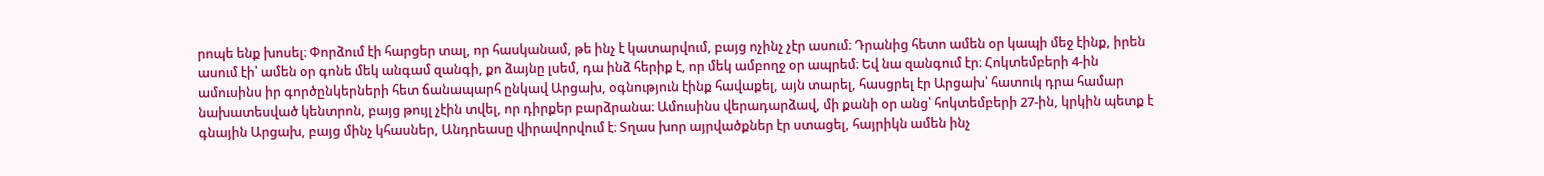րոպե ենք խոսել։ Փորձում էի հարցեր տալ, որ հասկանամ, թե ինչ է կատարվում, բայց ոչինչ չէր ասում։ Դրանից հետո ամեն օր կապի մեջ էինք, իրեն ասում էի՝ ամեն օր գոնե մեկ անգամ զանգի, քո ձայնը լսեմ, դա ինձ հերիք է, որ մեկ ամբողջ օր ապրեմ։ Եվ նա զանգում էր։ Հոկտեմբերի 4-ին ամուսինս իր գործընկերների հետ ճանապարհ ընկավ Արցախ, օգնություն էինք հավաքել, այն տարել, հասցրել էր Արցախ՝ հատուկ դրա համար նախատեսված կենտրոն, բայց թույլ չէին տվել, որ դիրքեր բարձրանա։ Ամուսինս վերադարձավ, մի քանի օր անց՝ հոկտեմբերի 27-ին, կրկին պետք է գնային Արցախ, բայց մինչ կհասներ, Անդրեասը վիրավորվում է։ Տղաս խոր այրվածքներ էր ստացել, հայրիկն ամեն ինչ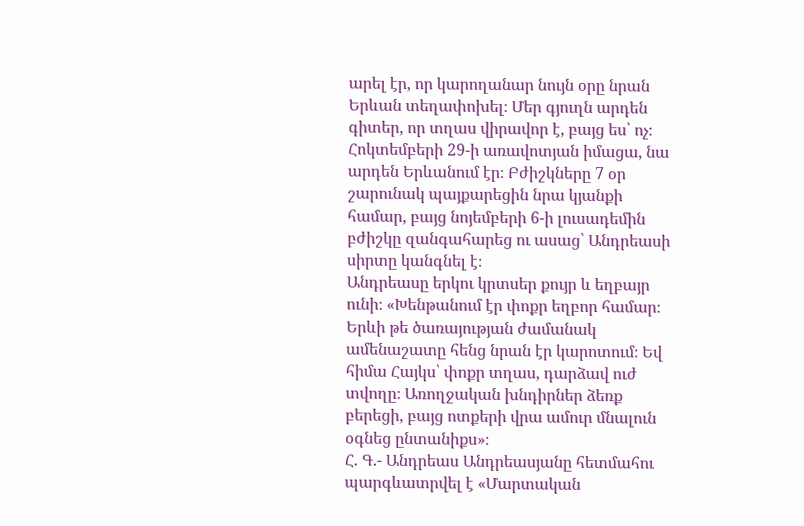արել էր, որ կարողանար նույն օրը նրան Երևան տեղափոխել։ Մեր գյուղն արդեն գիտեր, որ տղաս վիրավոր է, բայց ես՝ ոչ։ Հոկտեմբերի 29-ի առավոտյան իմացա, նա արդեն Երևանում էր։ Բժիշկները 7 օր շարունակ պայքարեցին նրա կյանքի համար, բայց նոյեմբերի 6-ի լուսադեմին բժիշկը զանգահարեց ու ասաց՝ Անդրեասի սիրտը կանգնել է։
Անդրեասը երկու կրտսեր քույր և եղբայր ունի։ «Խենթանում էր փոքր եղբոր համար։ Երևի թե ծառայության ժամանակ ամենաշատը հենց նրան էր կարոտում։ Եվ հիմա Հայկս՝ փոքր տղաս, դարձավ ուժ տվողը։ Առողջական խնդիրներ ձեռք բերեցի, բայց ոտքերի վրա ամուր մնալուն օգնեց ընտանիքս»։
Հ. Գ.- Անդրեաս Անդրեասյանը հետմահու պարգևատրվել է «Մարտական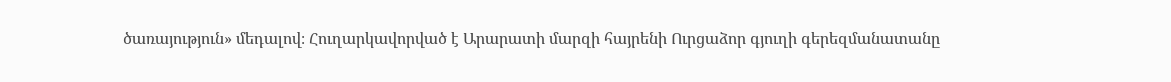ծառայություն» մեդալով։ Հուղարկավորված է Արարատի մարզի հայրենի Ուրցաձոր գյուղի գերեզմանատանը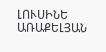ԼՈՒՍԻՆԵ ԱՌԱՔԵԼՅԱՆ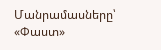Մանրամասները՝ «Փաստ»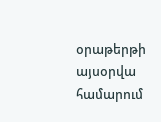օրաթերթի այսօրվա համարում